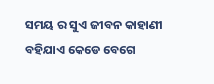ସମୟ ର ସୁଏ ଜୀବନ କାହାଣୀ
ବହିଯାଏ କେଡେ ବେଗେ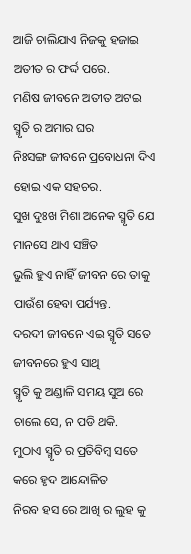ଆଜି ଚାଲିଯାଏ ନିଜକୁ ହଜାଇ
ଅତୀତ ର ଫର୍ଦ୍ଦ ପରେ.
ମଣିଷ ଜୀବନେ ଅତୀତ ଅଟଇ
ସ୍ମୃତି ର ଅମାର ଘର
ନିଃସଙ୍ଗ ଜୀବନେ ପ୍ରବୋଧନା ଦିଏ
ହୋଇ ଏକ ସହଚର.
ସୁଖ ଦୁଃଖ ମିଶା ଅନେକ ସ୍ମୃତି ଯେ
ମାନସେ ଥାଏ ସଞ୍ଚିତ
ଭୁଲି ହୁଏ ନାହିଁ ଜୀବନ ରେ ତାକୁ
ପାଉଁଶ ହେବା ପର୍ଯ୍ୟନ୍ତ.
ଦରଦୀ ଜୀବନେ ଏଇ ସ୍ମୃତି ସତେ
ଜୀବନରେ ହୁଏ ସାଥି
ସ୍ମୃତି କୁ ଅଣ୍ଡାଳି ସମୟ ସୁଅ ରେ
ଚାଲେ ସେ, ନ ପଡି ଥକି.
ମୁଠାଏ ସ୍ମୃତି ର ପ୍ରତିବିମ୍ବ ସତେ
କରେ ହୃଦ ଆନ୍ଦୋଳିତ
ନିରବ ହସ ରେ ଆଖି ର ଲୁହ କୁ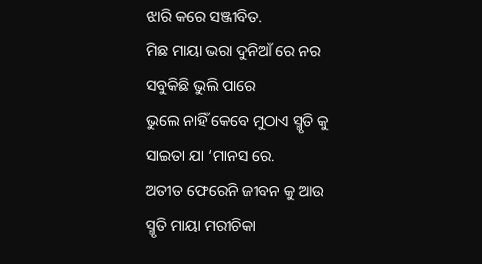ଝାରି କରେ ସଞ୍ଜୀବିତ.
ମିଛ ମାୟା ଭରା ଦୁନିଆଁ ରେ ନର
ସବୁକିଛି ଭୁଲି ପାରେ
ଭୁଲେ ନାହିଁ କେବେ ମୁଠାଏ ସ୍ମୃତି କୁ
ସାଇତା ଯା ‘ମାନସ ରେ.
ଅତୀତ ଫେରେନି ଜୀବନ କୁ ଆଉ
ସ୍ମୃତି ମାୟା ମରୀଚିକା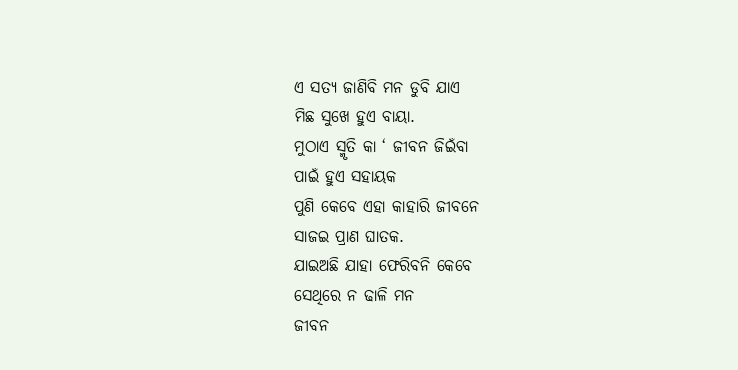ଏ ସତ୍ୟ ଜାଣିବି ମନ ଡୁବି ଯାଏ
ମିଛ ସୁଖେ ହୁଏ ବାୟା.
ମୁଠାଏ ସ୍ମୃତି କା ‘ ଜୀବନ ଜିଇଁବା
ପାଇଁ ହୁଏ ସହାୟକ
ପୁଣି କେବେ ଏହା କାହାରି ଜୀବନେ
ସାଜଇ ପ୍ରାଣ ଘାତକ.
ଯାଇଅଛି ଯାହା ଫେରିବନି କେବେ
ସେଥିରେ ନ ଢାଳି ମନ
ଜୀବନ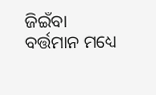ଜିଇଁବା ବର୍ତ୍ତମାନ ମଧ୍ୟେ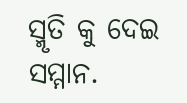ସ୍ମୃତି କୁ ଦେଇ ସମ୍ମାନ.